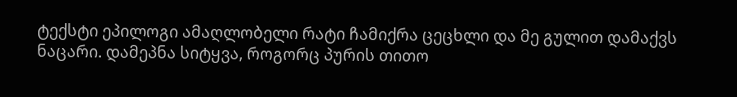ტექსტი ეპილოგი ამაღლობელი რატი ჩამიქრა ცეცხლი და მე გულით დამაქვს ნაცარი. დამეპნა სიტყვა, როგორც პურის თითო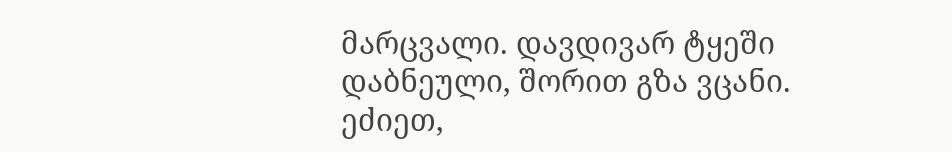მარცვალი. დავდივარ ტყეში დაბნეული, შორით გზა ვცანი. ეძიეთ,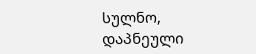სულნო, დაპნეული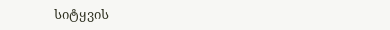სიტყვის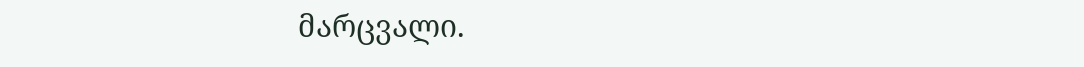მარცვალი.